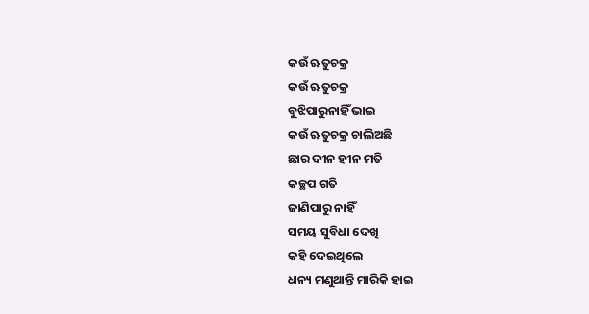କଉଁ ଋତୁଚକ୍ର
କଉଁ ଋତୁଚକ୍ର
ବୁଝିପାରୁନାହିଁ ଭାଇ
କଉଁ ଋତୁଚକ୍ର ଚାଲିଅଛି
ଛାର ଦୀନ ହୀନ ମତି
କଚ୍ଛପ ଗତି
ଜାଣିପାରୁ ନାହିଁ
ସମୟ ସୁବିଧା ଦେଖି
କହି ଦେଇଥିଲେ
ଧନ୍ୟ ମଣୁଥାନ୍ତି ମାରିକି ହାଇ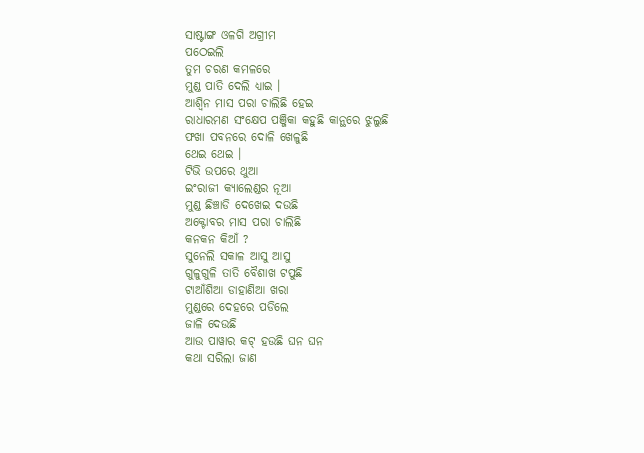ସାଷ୍ଟାଙ୍ଗ ଓଳଗି ଅଗ୍ରୀମ
ପଠେଇଲି
ତୁମ ଚରଣ କମଳରେ
ମୁଣ୍ଡ ପାତି ଦେଲି ଧ୍ୟାଇ ।
ଆଶ୍ଵିନ ମାସ ପରା ଚାଲିଛି ହେଇ
ରାଧାରମଣ ସଂକ୍ଷେପ ପଞ୍ଜିକା କହୁଛି କାନ୍ଥରେ ଝୁଲୁଛି
ଫଖା ପବନରେ ଦୋଳି ଖେଳୁଛି
ଥେଇ ଥେଇ ।
ଟିଭି ଉପରେ ଥୁଆ
ଇଂରାଜୀ କ୍ୟାଲେଣ୍ଡର ନୂଆ
ମୁଣ୍ଡ ଛିଞ୍ଚାଡି ଦେଖେଇ ଦଉଛି
ଅକ୍ଟୋବର ମାସ ପରା ଚାଲିଛି
କନକନ କିଆଁ ?
ସୁନେଲି ସକାଳ ଆସୁ ଆସୁ
ଗୁଳୁଗୁଳି ତାତି ବୈଶାଖ ଟପୁଛି
ଟାଆଁଶିଆ ଡାହାଣିଆ ଖରା
ମୁଣ୍ଡରେ ଦେହରେ ପଡିଲେ
ଜାଳି ଦେଉଛି
ଆଉ ପାୱାର କଟ୍ ହଉଛି ଘନ ଘନ
କଥା ସରିଲା ଜାଣ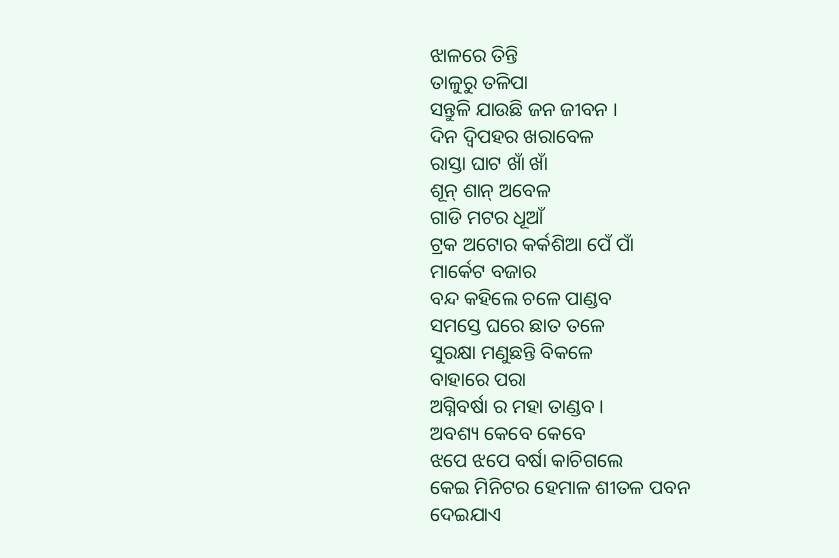ଝାଳରେ ତିନ୍ତି
ତାଳୁରୁ ତଳିପା
ସନ୍ତୁଳି ଯାଉଛି ଜନ ଜୀବନ ।
ଦିନ ଦ୍ଵିପହର ଖରାବେଳ
ରାସ୍ତା ଘାଟ ଖାଁ ଖାଁ
ଶୂନ୍ ଶାନ୍ ଅବେଳ
ଗାଡି ମଟର ଧୂଆଁ
ଟ୍ରକ ଅଟୋର କର୍କଶିଆ ପେଁ ପାଁ
ମାର୍କେଟ ବଜାର
ବନ୍ଦ କହିଲେ ଚଳେ ପାଣ୍ଡବ
ସମସ୍ତେ ଘରେ ଛାତ ତଳେ
ସୁରକ୍ଷା ମଣୁଛନ୍ତି ବିକଳେ
ବାହାରେ ପରା
ଅଗ୍ନିବର୍ଷା ର ମହା ତାଣ୍ଡବ ।
ଅବଶ୍ୟ କେବେ କେବେ
ଝପେ ଝପେ ବର୍ଷା କାଚିଗଲେ
କେଇ ମିନିଟର ହେମାଳ ଶୀତଳ ପବନ
ଦେଇଯାଏ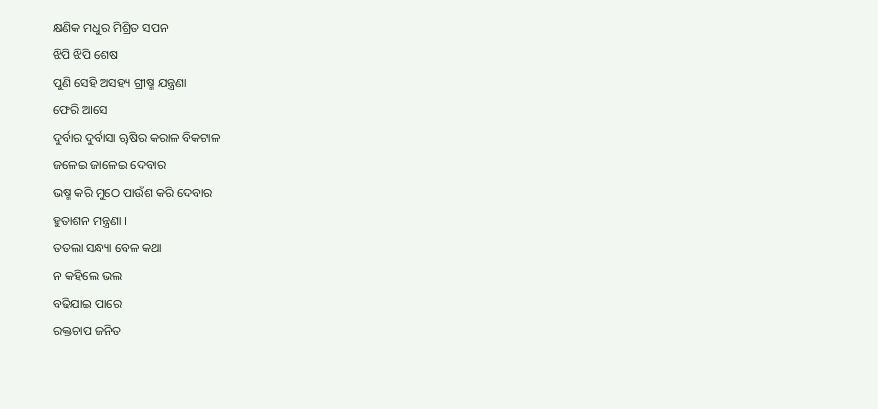କ୍ଷଣିକ ମଧୁର ମିଶ୍ରିତ ସପନ
ଝିପି ଝିପି ଶେଷ
ପୁଣି ସେହି ଅସହ୍ୟ ଗ୍ରୀଷ୍ମ ଯନ୍ତ୍ରଣା
ଫେରି ଆସେ
ଦୁର୍ବାର ଦୁର୍ବାସା ୠଷିର କରାଳ ବିକଟାଳ
ଜଳେଇ ଜାଳେଇ ଦେବାର
ଭଷ୍ମ କରି ମୁଠେ ପାଉଁଶ କରି ଦେବାର
ହୁତାଶନ ମନ୍ତ୍ରଣା ।
ତତଲା ସନ୍ଧ୍ୟା ବେଳ କଥା
ନ କହିଲେ ଭଲ
ବଢିଯାଇ ପାରେ
ରକ୍ତଚାପ ଜନିତ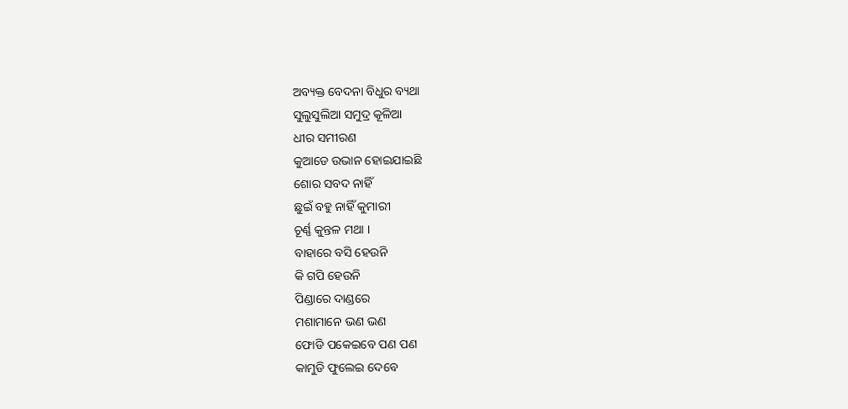ଅବ୍ୟକ୍ତ ବେଦନା ବିଧୁର ବ୍ୟଥା
ସୁଲୁସୁଲିଆ ସମୁଦ୍ର କୂଳିଆ
ଧୀର ସମୀରଣ
କୁଆଡେ ଉଭାନ ହୋଇଯାଇଛି
ଶୋର ସବଦ ନାହିଁ
ଛୁଇଁ ବହୁ ନାହିଁ କୁମାରୀ
ଚୂର୍ଣ୍ଣ କୁନ୍ତଳ ମଥା ।
ବାହାରେ ବସି ହେଉନି
କି ଗପି ହେଉନି
ପିଣ୍ଡାରେ ଦାଣ୍ଡରେ
ମଶାମାନେ ଭଣ ଭଣ
ଫୋଡି ପକେଇବେ ପଣ ପଣ
କାମୁଡି ଫୁଲେଇ ଦେବେ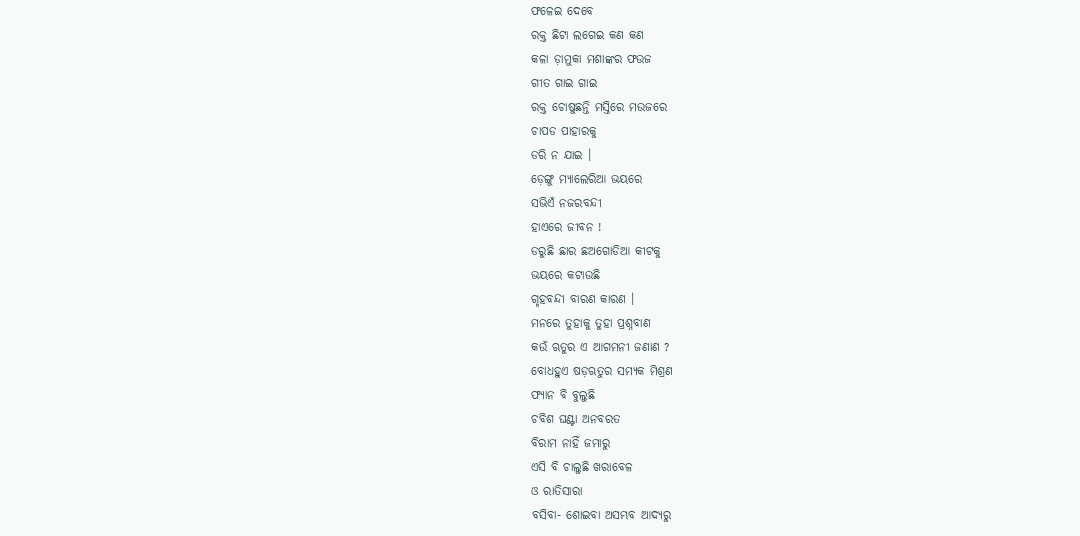ଫଳେଇ ଦେବେ
ରକ୍ତ ଛିଟା ଲଗେଇ କଣ କଣ
କଳା ଡ଼ାମୁକା ମଶାଙ୍କର ଫଉଜ
ଗୀତ ଗାଇ ଗାଇ
ରକ୍ତ ଚୋଷୁଛନ୍ତି ମସ୍ତିରେ ମଉଜରେ
ଚାପଡ ପାହାରକୁ
ଡରି ନ ଯାଇ ।
ଡ଼େଙ୍ଗୁ ମ୍ୟାଲେରିଆ ଭୟରେ
ସଭିଏଁ ନଜରବନ୍ଦୀ
ହାଏରେ ଜୀବନ !
ଡରୁଛି ଛାର ଛଅଗୋଡିଆ କୀଟକୁ
ଭୟରେ କଟାଉଛି
ଗୃହବନ୍ଦୀ ବାରଣ କାରଣ ।
ମନରେ ତୁହାକୁ ତୁହା ପ୍ରଶ୍ନବାଣ
କଉଁ ଋତୁର ଏ ଆଗମନୀ ଜଣାଣ ?
ବୋଧହୁଏ ଷଡ଼ଋତୁର ସମ୍ୟକ ମିଶ୍ରଣ
ଫ୍ୟାନ ବି ବୁଲୁଛି
ଚବିଶ ଘଣ୍ଟା ଅନବରତ
ବିରାମ ନାହିଁ ଜମାରୁ
ଏସି ବି ଚାଲୁଛି ଖରାବେଳ
ଓ ରାତିସାରା
ବସିବା- ଶୋଇବା ଅସମ୍ଭବ ଆଦ୍ୟରୁ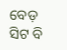ବେଡ଼ ସିଟ ବି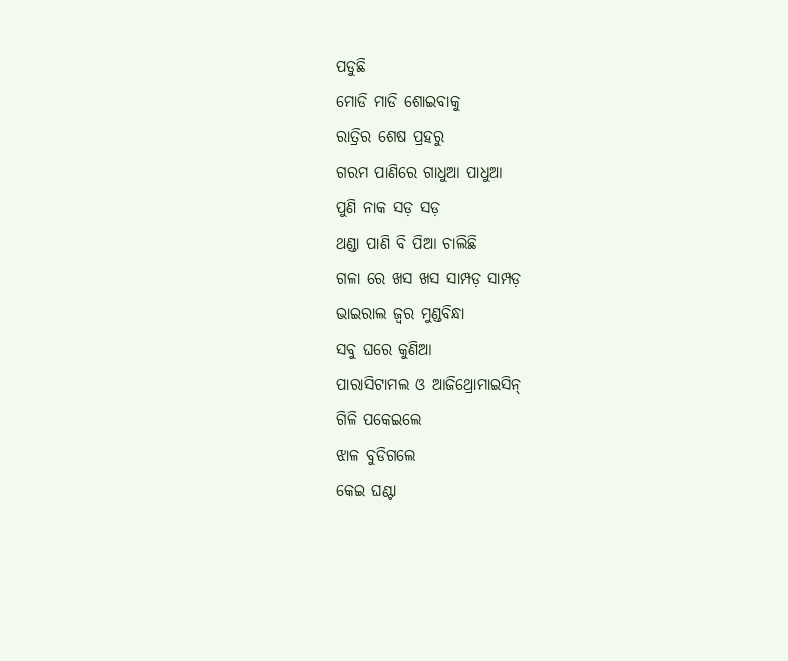ପଡୁଛି
ମୋଡି ମାଡି ଶୋଇବାକୁ
ରାତ୍ରିର ଶେଷ ପ୍ରହରୁ
ଗରମ ପାଣିରେ ଗାଧୁଆ ପାଧୁଆ
ପୁଣି ନାକ ସଡ଼ ସଡ଼
ଥଣ୍ଡା ପାଣି ବି ପିଆ ଚାଲିଛି
ଗଳା ରେ ଖସ ଖସ ସାମ୍ପଡ଼ ସାମ୍ପଡ଼
ଭାଇରାଲ ଜ୍ଵର ମୁଣ୍ଡବିନ୍ଧା
ସବୁ ଘରେ କୁଣିଆ
ପାରାସିଟାମଲ ଓ ଆଜିଥ୍ରୋମାଇସିନ୍
ଗିଳି ପକେଇଲେ
ଝାଳ ବୁଡିଗଲେ
କେଇ ଘଣ୍ଟା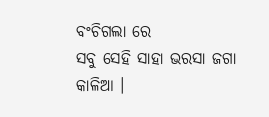ବଂଚିଗଲା ରେ
ସବୁ ସେହି ସାହା ଭରସା ଜଗା କାଳିଆ ।